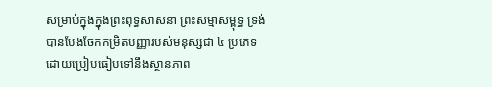សម្រាប់ក្នុងក្នុងព្រះពុទ្ធសាសនា ព្រះសម្មាសម្ពុទ្ធ ទ្រង់បានបែងចែកកម្រិតបញ្ញារបស់មនុស្សជា ៤ ប្រភេទ ដោយប្រៀបធៀបទៅនឹងស្ថានភាព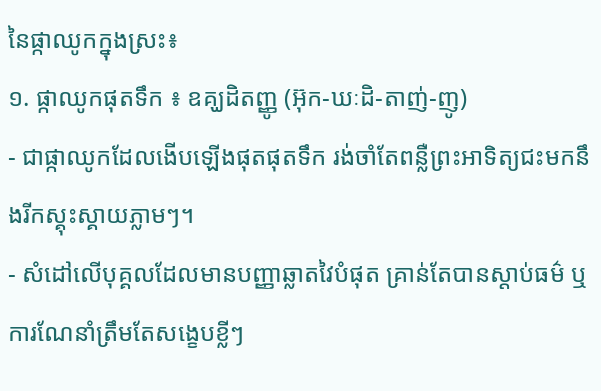នៃផ្កាឈូកក្នុងស្រះ៖
១. ផ្កាឈូកផុតទឹក ៖ ឧគ្ឃដិតញ្ញូ (អ៊ុក-ឃៈដិ-តាញ់-ញូ)
- ជាផ្កាឈូកដែលងើបឡើងផុតផុតទឹក រង់ចាំតែពន្លឺព្រះអាទិត្យជះមកនឹងរីកស្គុះស្គាយភ្លាមៗ។
- សំដៅលើបុគ្គលដែលមានបញ្ញាឆ្លាតវៃបំផុត គ្រាន់តែបានស្ដាប់ធម៌ ឬការណែនាំត្រឹមតែសង្ខេបខ្លីៗ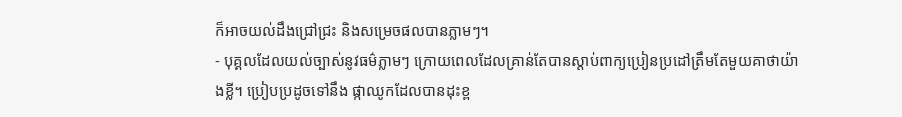ក៏អាចយល់ដឹងជ្រៅជ្រះ និងសម្រេចផលបានភ្លាមៗ។
- បុគ្គលដែលយល់ច្បាស់នូវធម៌ភ្លាមៗ ក្រោយពេលដែលគ្រាន់តែបានស្តាប់ពាក្យប្រៀនប្រដៅត្រឹមតែមួយគាថាយ៉ាងខ្លី។ ប្រៀបប្រដូចទៅនឹង ផ្កាឈូកដែលបានដុះខ្ព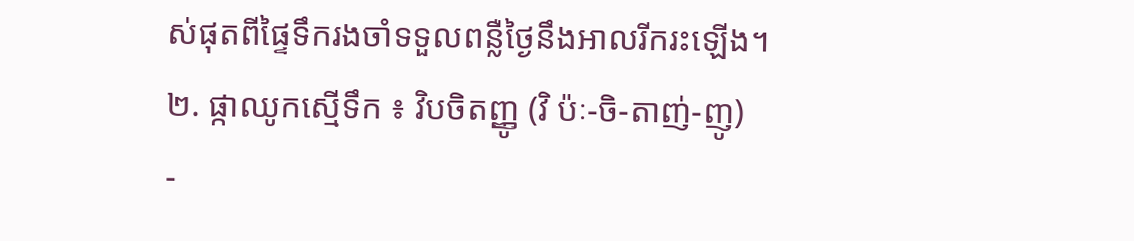ស់ផុតពីផ្ទៃទឹករងចាំទទួលពន្លឺថ្ងៃនឹងអាលរីករះឡើង។
២. ផ្កាឈូកស្មើទឹក ៖ វិបចិតញ្ញូ (វិ ប៉ៈ-ចិ-តាញ់-ញូ)
-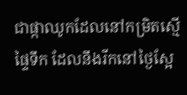ជាផ្កាឈូកដែលនៅកម្រិតស្មើផ្ទៃទឹក ដែលនឹងរីកនៅថ្ងៃស្អែ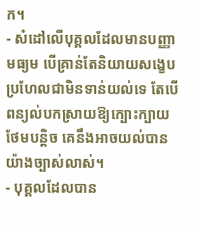ក។
- សំដៅលើបុគ្គលដែលមានបញ្ញាមធ្យម បើគ្រាន់តែនិយាយសង្ខេបប្រហែលជាមិនទាន់យល់ទេ តែបើពន្យល់បកស្រាយឱ្យក្បោះក្បាយថែមបន្តិច គេនឹងអាចយល់បានយ៉ាងច្បាស់លាស់។
- បុគ្គលដែលបាន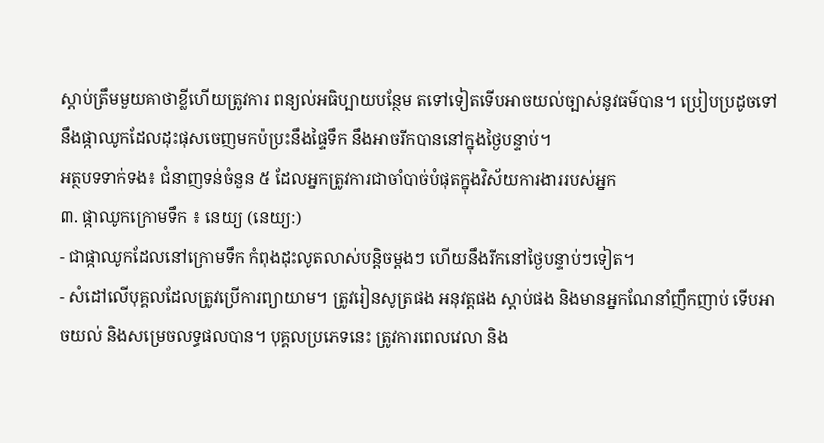ស្តាប់ត្រឹមមួយគាថាខ្លីហើយត្រូវការ ពន្យល់អធិប្បាយបន្ថែម តទៅទៀតទើបអាចយល់ច្បាស់នូវធម៌បាន។ ប្រៀបប្រដូចទៅនឹងផ្កាឈូកដែលដុះផុសចេញមកប៉ប្រះនឹងផ្ទៃទឹក នឹងអាចរីកបាននៅក្នុងថ្ងៃបន្ទាប់។
អត្ថបទទាក់ទង៖ ជំនាញទន់ចំនួន ៥ ដែលអ្នកត្រូវការជាចាំបាច់បំផុតក្នុងវិស័យការងាររបស់អ្នក
៣. ផ្កាឈូកក្រោមទឹក ៖ នេយ្យ (នេយ្យ:)
- ជាផ្កាឈូកដែលនៅក្រោមទឹក កំពុងដុះលូតលាស់បន្តិចម្ដងៗ ហើយនឹងរីកនៅថ្ងៃបន្ទាប់ៗទៀត។
- សំដៅលើបុគ្គលដែលត្រូវប្រើការព្យាយាម។ ត្រូវរៀនសូត្រផង អនុវត្តផង ស្ដាប់ផង និងមានអ្នកណែនាំញឹកញាប់ ទើបអាចយល់ និងសម្រេចលទ្ធផលបាន។ បុគ្គលប្រភេទនេះ ត្រូវការពេលវេលា និង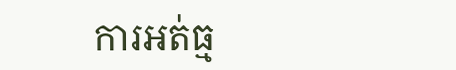ការអត់ធ្ម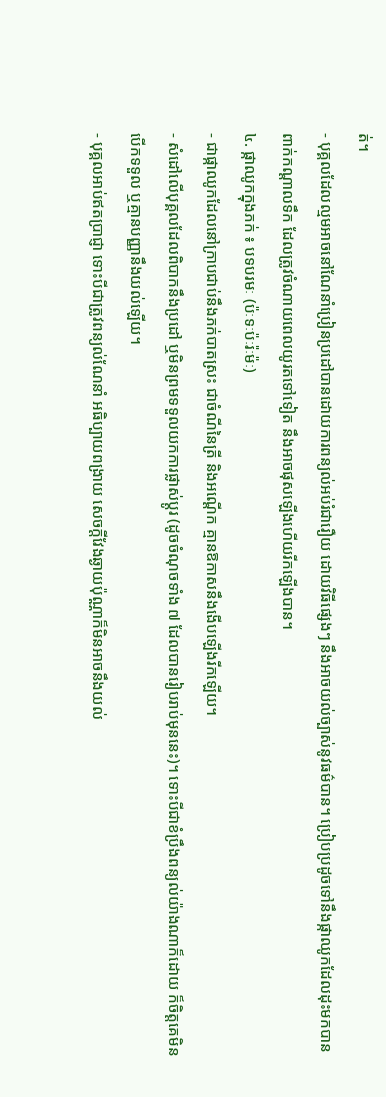ត់។
- បុគ្គលដែលល្មមអាចនៅណែនាំប្រៀនប្រដៅបានដោយការពន្យល់អប់រំជារឿយ ដោយវិធីផ្សេងៗ នឹងអាចយល់ច្បាស់នូវធម៌បាន។ ប្រៀបប្រដូចទៅនឹងផ្កាឈូកដែលដុះមកបានពាក់កណ្តាលទឹក ដែលត្រូវចំណាយពេលយូរតទៅទៀត នឹងអាចផុសឡើងហើយរីកឡើងបាន។
៤. ផ្កាឈូកក្នុងភក់ ៖ បទបរមៈ (ប៉ៈទៈប៉ៈរ៉ៈម៉ៈ)
- ជាផ្កាឈូកដែលនៅក្រាបជាប់នឹងភក់បាតស្រះ ជាចំណីនៃត្រី និងអណ្ដើក គ្មានឱកាសនឹងងើបឡើងរីកឡើយ។
- សំដៅលើបុគ្គលដែលពិបាកនឹងប្រដៅ ឬមិនព្រមទទួលយកការផ្លាស់ប្តូរ (ដូចចំណុចទាំង ៧ ដែលបានរៀបរាប់មុននេះ)។ ទោះបីជាខំប្រឹងពន្យល់យ៉ាងណាក៏ដោយ ក៏ចិត្តគេមិនបើកទទួល ឬគ្មានបញ្ញានឹងយល់ឡើយ។
- បុគ្គលអាប់ឥតប្រាជ្ញា ទោះបីជាត្រូវពន្យល់ណែនាំ អធិប្បាយពង្រាយ សេចក្តីវែងឆ្ងាយប៉ុណ្ណាក៏មិនអាចនឹងយល់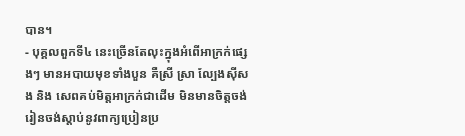បាន។
- បុគ្គលពួកទី៤ នេះច្រើនតែលុះក្នុងអំពើអាក្រក់ផ្សេងៗ មានអបាយមុខទាំងបួន គឺស្រី ស្រា ល្បែងស៊ីសង និង សេពគប់មិត្តអាក្រក់ជាដើម មិនមានចិត្តចង់រៀនចង់ស្តាប់នូវពាក្យប្រៀនប្រ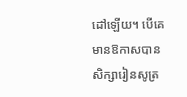ដៅឡើយ។ បើគេមានឱកាសបានសិក្សារៀនសូត្រ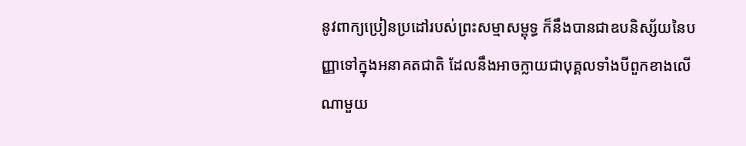នូវពាក្យប្រៀនប្រដៅរបស់ព្រះសម្មាសម្ពុទ្ធ ក៏នឹងបានជាឧបនិស្ស័យនៃបញ្ញាទៅក្នុងអនាគតជាតិ ដែលនឹងអាចក្លាយជាបុគ្គលទាំងបីពួកខាងលើណាមួយ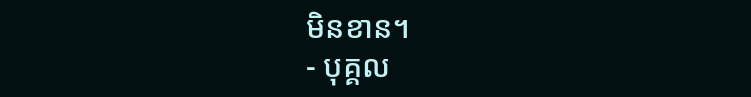មិនខាន។
- បុគ្គល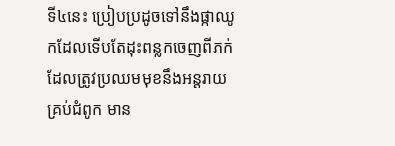ទី៤នេះ ប្រៀបប្រដូចទៅនឹងផ្កាឈូកដែលទើបតែដុះពន្លកចេញពីភក់ ដែលត្រូវប្រឈមមុខនឹងអន្តរាយគ្រប់ជំពូក មាន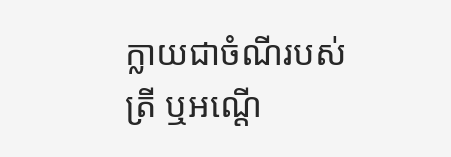ក្លាយជាចំណីរបស់ត្រី ឬអណ្តើ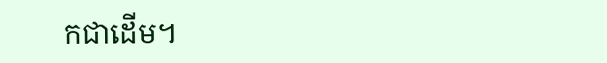កជាដើម។